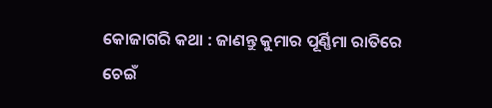କୋଜାଗରି କଥା : ଜାଣନ୍ତୁ କୁମାର ପୂର୍ଣ୍ଣିମା ରାତିରେ ଚେଇଁ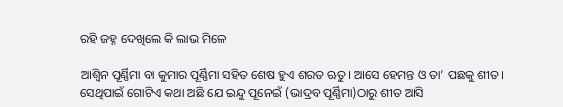ରହି ଜହ୍ନ ଦେଖିଲେ କି ଲାଭ ମିଳେ

ଆଶ୍ୱିନ ପୂର୍ଣ୍ଣିମା ବା କୁମାର ପୂର୍ଣ୍ଣିମା ସହିତ ଶେଷ ହୁଏ ଶରତ ଋତୁ। ଆସେ ହେମନ୍ତ ଓ ତା’ ପଛକୁ ଶୀତ। ସେଥିପାଇଁ ଗୋଟିଏ କଥା ଅଛି ଯେ ଇନ୍ଦୁ ପୂନେଇଁ (ଭାଦ୍ରବ ପୂର୍ଣ୍ଣିମା)ଠାରୁ ଶୀତ ଆସି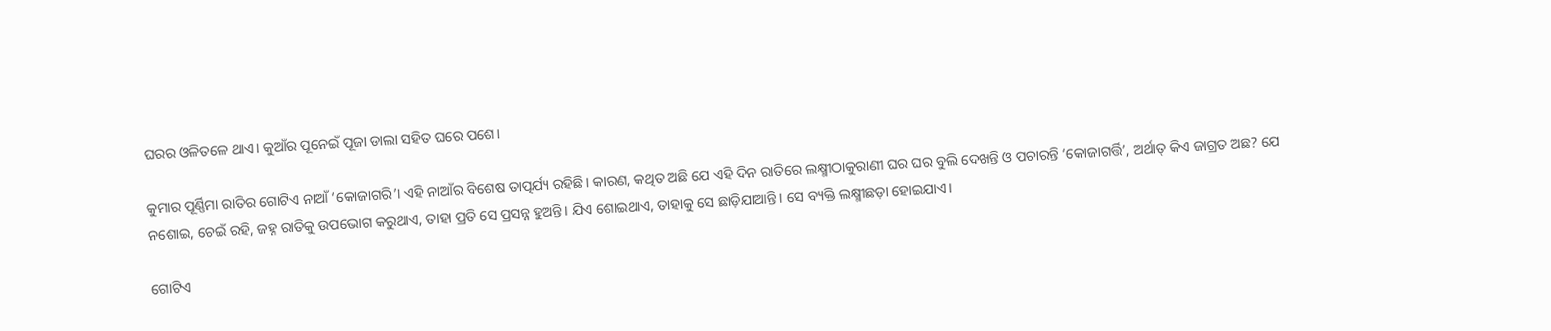ଘରର ଓଳିତଳେ ଥାଏ। କୁଆଁର ପୂନେଇଁ ପୂଜା ଡାଲା ସହିତ ଘରେ ପଶେ।

କୁମାର ପୂର୍ଣ୍ଣିମା ରାତିର ଗୋଟିଏ ନାଆଁ ‘କୋଜାଗରି’। ଏହି ନାଆଁର ବିଶେଷ ତାତ୍ପର୍ଯ୍ୟ ରହିଛି। କାରଣ, କଥିତ ଅଛି ଯେ ଏହି ଦିନ ରାତିରେ ଲକ୍ଷ୍ମୀଠାକୁରାଣୀ ଘର ଘର ବୁଲି ଦେଖନ୍ତି ଓ ପଚାରନ୍ତି ‘କୋଜାଗର୍ତ୍ତି’, ଅର୍ଥାତ୍ କିଏ ଜାଗ୍ରତ ଅଛ? ଯେ ନଶୋଇ, ଚେଇଁ ରହି, ଜହ୍ନ ରାତିକୁ ଉପଭୋଗ କରୁଥାଏ, ତାହା ପ୍ରତି ସେ ପ୍ରସନ୍ନ ହୁଅନ୍ତି। ଯିଏ ଶୋଇଥାଏ, ତାହାକୁ ସେ ଛାଡ଼ିଯାଆନ୍ତି। ସେ ବ୍ୟକ୍ତି ଲକ୍ଷ୍ମୀଛଡ଼ା ହୋଇଯାଏ।

ଗୋଟିଏ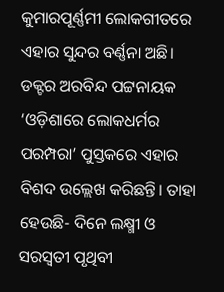କୁମାରପୂର୍ଣ୍ଣମୀ ଲୋକଗୀତରେ ଏହାର ସୁନ୍ଦର ବର୍ଣ୍ଣନା ଅଛି। ଡକ୍ଟର ଅରବିନ୍ଦ ପଟ୍ଟନାୟକ ‘ଓଡ଼ିଶାରେ ଲୋକଧର୍ମର ପରମ୍ପରା’ ପୁସ୍ତକରେ ଏହାର ବିଶଦ ଉଲ୍ଲେଖ କରିଛନ୍ତି। ତାହା ହେଉଛି- ଦିନେ ଲକ୍ଷ୍ମୀ ଓ ସରସ୍ୱତୀ ପୃଥିବୀ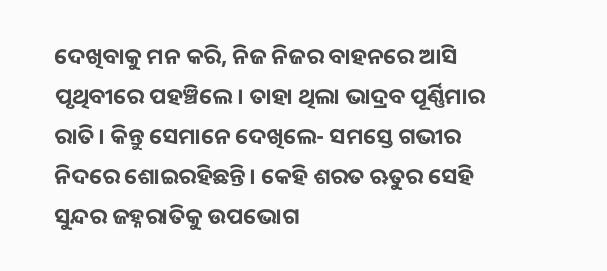ଦେଖିବାକୁ ମନ କରି, ନିଜ ନିଜର ବାହନରେ ଆସି ପୃଥିବୀରେ ପହଞ୍ଚିଲେ। ତାହା ଥିଲା ଭାଦ୍ରବ ପୂର୍ଣ୍ଣିମାର ରାତି। କିନ୍ତୁ ସେମାନେ ଦେଖିଲେ- ସମସ୍ତେ ଗଭୀର ନିଦରେ ଶୋଇରହିଛନ୍ତି। କେହି ଶରତ ଋତୁର ସେହି ସୁନ୍ଦର ଜହ୍ନରାତିକୁ ଉପଭୋଗ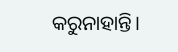କରୁନାହାନ୍ତି।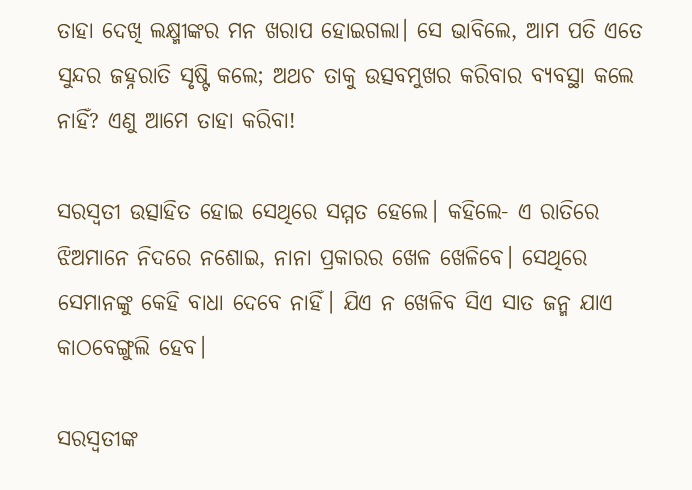ତାହା ଦେଖି ଲକ୍ଷ୍ମୀଙ୍କର ମନ ଖରାପ ହୋଇଗଲା। ସେ ଭାବିଲେ, ଆମ ପତି ଏତେ ସୁନ୍ଦର ଜହ୍ନରାତି ସୃଷ୍ଟି କଲେ; ଅଥଚ ତାକୁ ଉତ୍ସବମୁଖର କରିବାର ବ୍ୟବସ୍ଥା କଲେ ନାହିଁ? ଏଣୁ ଆମେ ତାହା କରିବା!

ସରସ୍ୱତୀ ଉତ୍ସାହିତ ହୋଇ ସେଥିରେ ସମ୍ମତ ହେଲେ। କହିଲେ- ଏ ରାତିରେ ଝିଅମାନେ ନିଦରେ ନଶୋଇ, ନାନା ପ୍ରକାରର ଖେଳ ଖେଳିବେ। ସେଥିରେ ସେମାନଙ୍କୁ କେହି ବାଧା ଦେବେ ନାହିଁ। ଯିଏ ନ ଖେଳିବ ସିଏ ସାତ ଜନ୍ମ ଯାଏ କାଠବେଙ୍ଗୁଲି ହେବ।

ସରସ୍ୱତୀଙ୍କ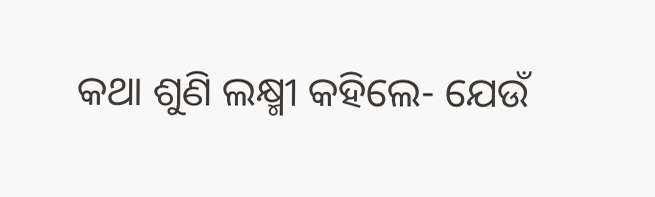କଥା ଶୁଣି ଲକ୍ଷ୍ମୀ କହିଲେ- ଯେଉଁ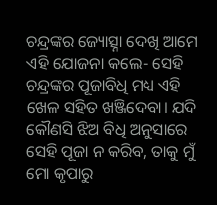ଚନ୍ଦ୍ରଙ୍କର ଜ୍ୟୋତ୍ସ୍ନା ଦେଖି ଆମେ ଏହି ଯୋଜନା କଲେ- ସେହି ଚନ୍ଦ୍ରଙ୍କର ପୂଜାବିଧି ମଧ୍ୟ ଏହି ଖେଳ ସହିତ ଖଞ୍ଜିଦେବା। ଯଦି କୌଣସି ଝିଅ ବିଧି ଅନୁସାରେ ସେହି ପୂଜା ନ କରିବ, ତାକୁ ମୁଁ ମୋ କୃପାରୁ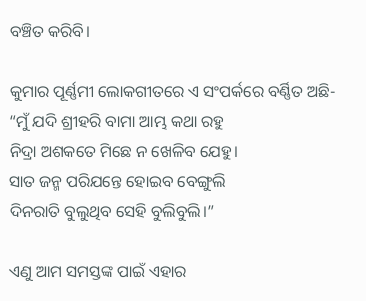ବଞ୍ଚିତ କରିବି।

କୁମାର ପୂର୍ଣ୍ଣମୀ ଲୋକଗୀତରେ ଏ ସଂପର୍କରେ ବର୍ଣ୍ଣିତ ଅଛି-
“ମୁଁ ଯଦି ଶ୍ରୀହରି ବାମା ଆମ୍ଭ କଥା ରହୁ
ନିଦ୍ରା ଅଶକତେ ମିଛେ ନ ଖେଳିବ ଯେହୁ।
ସାତ ଜନ୍ମ ପରିଯନ୍ତେ ହୋଇବ ବେଙ୍ଗୁଲି
ଦିନରାତି ବୁଲୁଥିବ ସେହି ବୁଲିବୁଲି।”

ଏଣୁ ଆମ ସମସ୍ତଙ୍କ ପାଇଁ ଏହାର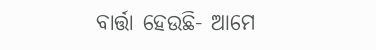ବାର୍ତ୍ତା ହେଉଛି- ଆମେ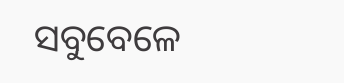ସବୁବେଳେ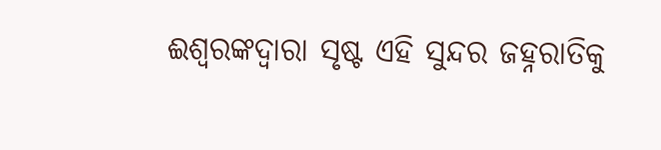ଈଶ୍ୱରଙ୍କଦ୍ୱାରା ସୃଷ୍ଟ ଏହି ସୁନ୍ଦର ଜହ୍ନରାତିକୁ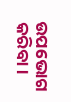ଉପଭୋଗ କରିବା।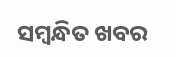ସମ୍ବନ୍ଧିତ ଖବର